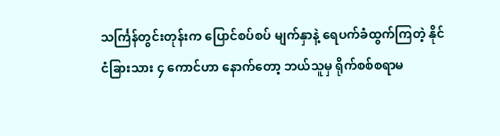သင်္ကြန်တွင်းတုန်းက ပြောင်စပ်စပ် မျက်နှာနဲ့ ရေပက်ခံထွက်ကြတဲ့ နိုင်ငံခြားသား ၄ ကောင်ဟာ နောက်တော့ ဘယ်သူမှ ရိုက်စစ်စရာမ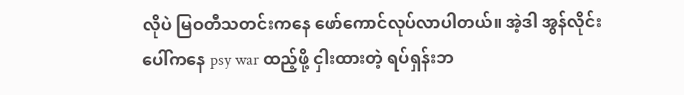လိုပဲ မြဝတီသတင်းကနေ ဖော်ကောင်လုပ်လာပါတယ်။ အဲ့ဒါ အွန်လိုင်းပေါ်ကနေ psy war ထည့်ဖို့ ငှါးထားတဲ့ ရပ်ရှန်းဘ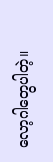လော့ဂါတွေပါတဲ့။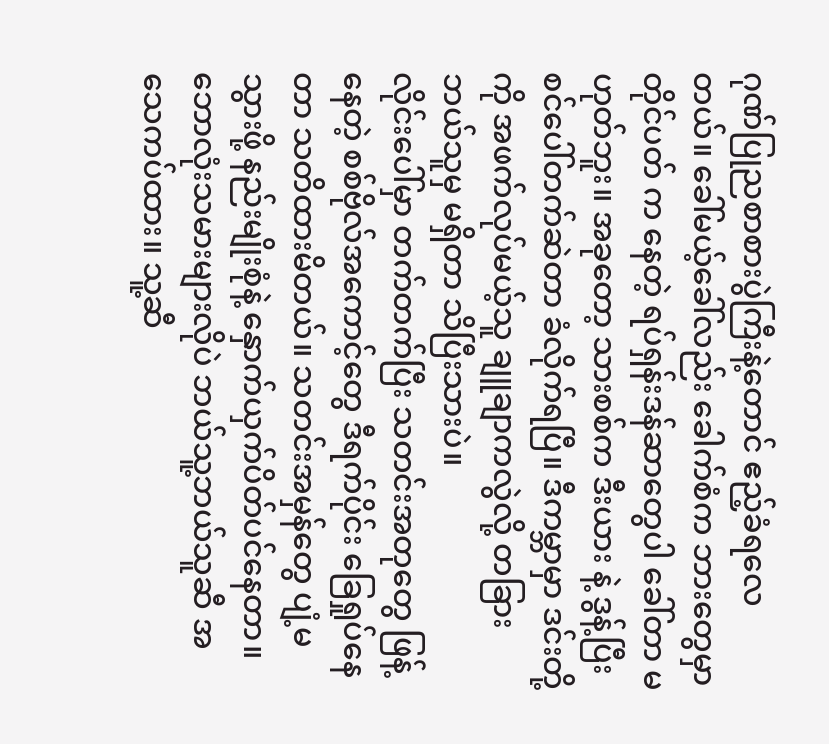ဂုဏ်ပြုညစာစားပွဲကြီးနဲ့တောင် ဧည့်ခံရလေတယ်။ ခေါ်မယ့်ခေါ်လည်း ခေါက်စံက ဘားတွေမှာ တိုင်ပတ် က နေတဲ့ ရပ်ရှန်းဒန်ဆာတွေပါ ခေါ်တာ မဟုတ်ဘူး။ အခုတော့ သားစစ်က ဒီးယား နဲ့ ဒွန့်ပြီး စင်ပေါ်တက်ဆဲတာ ခံလိုက်ရပြီ။ ဒီကမ္ဘာမှာ ဒင်းတို့ကို အဖက်လုပ်မယ့်သူ ချူချာကလွဲလို့ တခြား ဘယ်သူမှ မရှိတာ သိပြီးသားပဲ။
လိုင်းပေါ်မှာ တက်တက်ပြီး သတင်းအတုတွေ ဖြန့်နေတဲ့ စစ်ဗိုလ်အကောင့်တွေ ဒီရက်ပိုင်း ခြေရှုပ်နေတာ သတိထားမိတယ်။ သတင်းအမှန်တွေ ပျံ့မသွားဖို့ နည်းမျိုးစုံနဲ့ နှောက်ယှက်ပိတ်ပင်နေတာ။ ဘောလုံးသမားများလိုပဲ ဘယ်သူ့ဘယ်သူဆီ အသေကပ်ထား။ သူ့ဆီ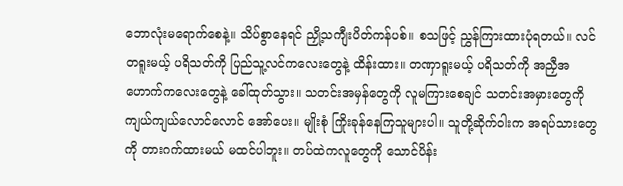ဘောလုံးမရောက်စေနဲ့။ သိပ်စွာနေရင် ညှို့သကျီးပိတ်ကန်ပစ်။ စသဖြင့် ညွှန်ကြားထားပုံရတယ်။ လင်တရူးမယ့် ပရိသတ်ကို ပြည်သူ့လင်ကလေးတွေနဲ့ ထိန်းထား။ တဏှာရူးမယ့် ပရိသတ်ကို အညှီအဟောက်ကလေးတွေနဲ့ ခေါ်ထုတ်သွား။ သတင်းအမှန်တွေကို လူမကြားစေချင် သတင်းအမှားတွေကို ကျယ်ကျယ်လောင်လောင် အော်ပေး။ မျိုးစုံ ကြိုးခုန်နေကြသူများပါ။ သူတို့ဆိုက်ဝါးက အရပ်သားတွေကို တားဂက်ထားမယ် မထင်ပါဘူး။ တပ်ထဲကလူတွေကို သောင်ပိန်း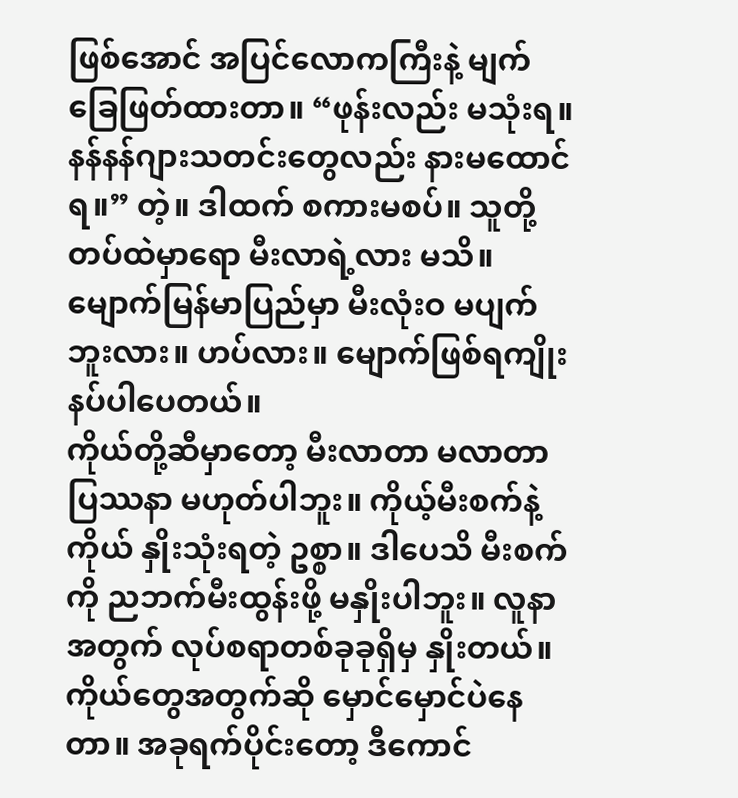ဖြစ်အောင် အပြင်လောကကြီးနဲ့ မျက်ခြေဖြတ်ထားတာ။ “ဖုန်းလည်း မသုံးရ။ နန်နန်ဂျားသတင်းတွေလည်း နားမထောင်ရ။” တဲ့။ ဒါထက် စကားမစပ်။ သူတို့တပ်ထဲမှာရော မီးလာရဲ့လား မသိ။ မျောက်မြန်မာပြည်မှာ မီးလုံးဝ မပျက်ဘူးလား။ ဟပ်လား။ မျောက်ဖြစ်ရကျိုးနပ်ပါပေတယ်။
ကိုယ်တို့ဆီမှာတော့ မီးလာတာ မလာတာ ပြဿနာ မဟုတ်ပါဘူး။ ကိုယ့်မီးစက်နဲ့ကိုယ် နှိုးသုံးရတဲ့ ဥစ္စာ။ ဒါပေသိ မီးစက်ကို ညဘက်မီးထွန်းဖို့ မနှိုးပါဘူး။ လူနာအတွက် လုပ်စရာတစ်ခုခုရှိမှ နှိုးတယ်။ ကိုယ်တွေအတွက်ဆို မှောင်မှောင်ပဲနေတာ။ အခုရက်ပိုင်းတော့ ဒီကောင်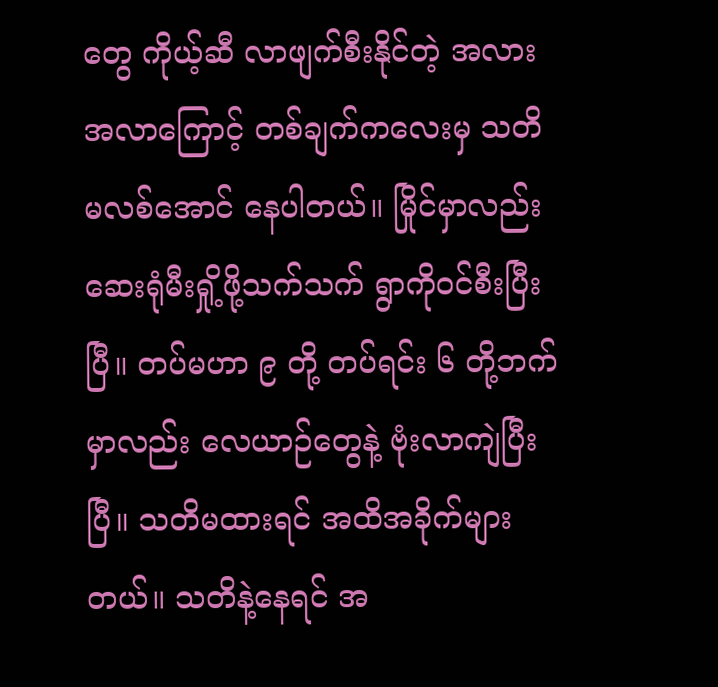တွေ ကိုယ့်ဆီ လာဖျက်စီးနိုင်တဲ့ အလားအလာကြောင့် တစ်ချက်ကလေးမှ သတိမလစ်အောင် နေပါတယ်။ မြိုင်မှာလည်း ဆေးရုံမီးရှို့ဖို့သက်သက် ရွာကိုဝင်စီးပြီးပြီ။ တပ်မဟာ ၉ တို့ တပ်ရင်း ၆ တို့ဘက်မှာလည်း လေယာဉ်တွေနဲ့ ဗုံးလာကျဲပြီးပြီ။ သတိမထားရင် အထိအခိုက်များတယ်။ သတိနဲ့နေရင် အ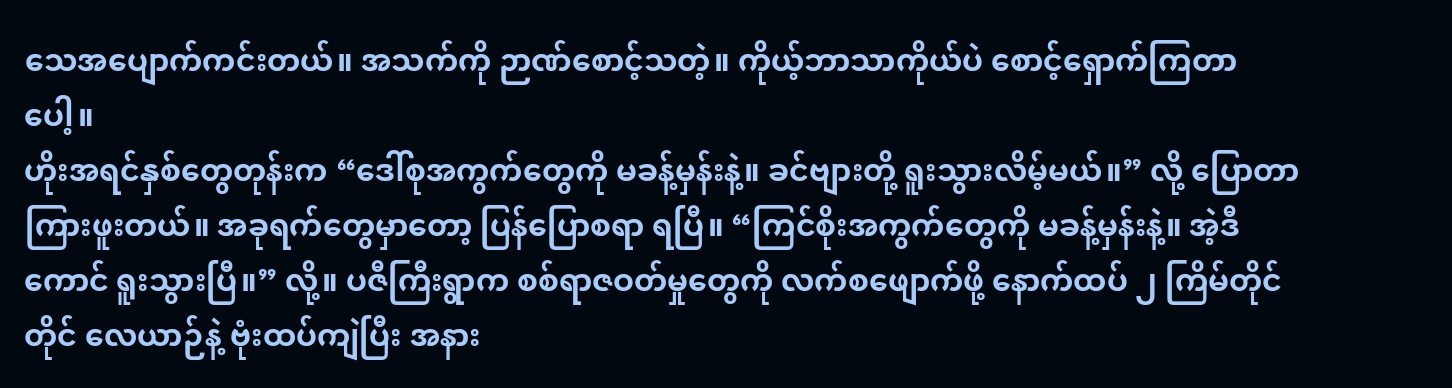သေအပျောက်ကင်းတယ်။ အသက်ကို ဉာဏ်စောင့်သတဲ့။ ကိုယ့်ဘာသာကိုယ်ပဲ စောင့်ရှောက်ကြတာပေါ့။
ဟိုးအရင်နှစ်တွေတုန်းက “ဒေါ်စုအကွက်တွေကို မခန့်မှန်းနဲ့။ ခင်ဗျားတို့ ရူးသွားလိမ့်မယ်။” လို့ ပြောတာ ကြားဖူးတယ်။ အခုရက်တွေမှာတော့ ပြန်ပြောစရာ ရပြီ။ “ကြင်စိုးအကွက်တွေကို မခန့်မှန်းနဲ့။ အဲ့ဒီကောင် ရူးသွားပြီ။” လို့။ ပဇီကြီးရွာက စစ်ရာဇဝတ်မှုတွေကို လက်စဖျောက်ဖို့ နောက်ထပ် ၂ ကြိမ်တိုင်တိုင် လေယာဉ်နဲ့ ဗုံးထပ်ကျဲပြီး အနား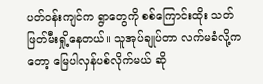ပတ်ဝန်းကျင်က ရွာတွေကို စစ်ကြောင်းထိုး သတ်ဖြတ်မီးရှို့နေတယ်။ သူအုပ်ချုပ်တာ လက်မခံလို့ကတော့ မြေပါလှန်ပစ်လိုက်မယ် ဆို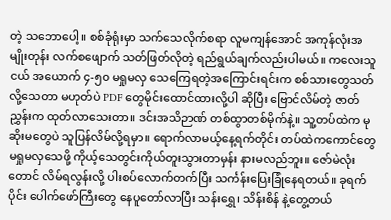တဲ့ သဘောပေါ့။ စစ်ခုံရုံးမှာ သက်သေလိုက်စရာ လူမကျန်အောင် အကုန်လုံးအမျိုးတုန်း လက်စဖျောက် သတ်ဖြတ်လိုတဲ့ ရည်ရွယ်ချက်လည်းပါမယ်။ ကလေးသူငယ် အယောက် ၄-၅၀ မရှုမလှ သေကြေရတဲ့အကြောင်းရင်းက စစ်သားတွေသတ်လို့သေတာ မဟုတ်ပဲ PDF တွေမိုင်းထောင်ထားလို့ပါ ဆိုပြီး ဗြောင်လိမ်တဲ့ ဇာတ်ညွှန်းက ထုတ်လာသေးတာ။ ဒင်းအသိဉာဏ် တစ်ထွာတစ်မိုက်နဲ့။ သူ့တပ်ထဲက မုဆိုးမတွေပဲ သူပြန်လိမ်လို့ရမှာ။ ရောက်လာမယ့်နေ့ရက်တိုင်း တပ်ထဲကကောင်တွေ မရှုမလှသေဖို့ ကိုယ့်သေတွင်းကိုယ်တူးသွားတာမှန်း နားမလည်ဘူး။ ဇော်မဲလုံးတောင် လိမ်ရလွန်းလို့ ပါးစပ်လောက်တက်ပြီး သင်္ကန်းပြေးခြုံနေရတယ်။ ခုရက်ပိုင်း ပေါက်ဖော်ကြီးတွေ နေပူတော်လာပြီး သန်းရွှေ၊ သိန်းစိန် နဲ့တွေ့တယ်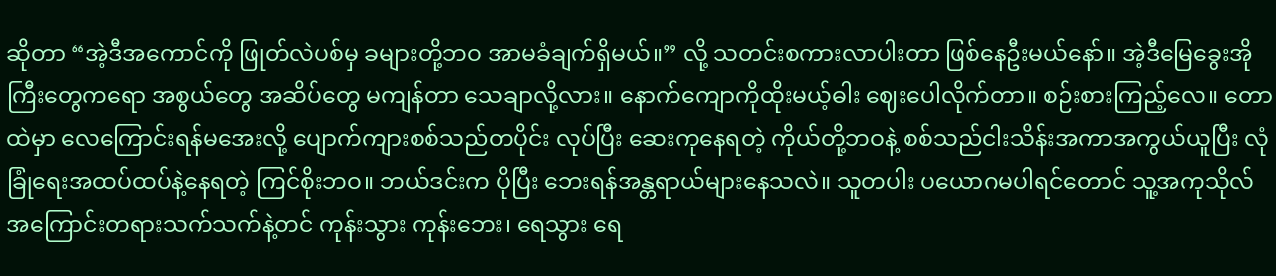ဆိုတာ “အဲ့ဒီအကောင်ကို ဖြုတ်လဲပစ်မှ ခများတို့ဘဝ အာမခံချက်ရှိမယ်။” လို့ သတင်းစကားလာပါးတာ ဖြစ်နေဦးမယ်နော်။ အဲ့ဒီမြေခွေးအိုကြီးတွေကရော အစွယ်တွေ အဆိပ်တွေ မကျန်တာ သေချာလို့လား။ နောက်ကျောကိုထိုးမယ့်ဓါး ဈေးပေါလိုက်တာ။ စဉ်းစားကြည့်လေ။ တောထဲမှာ လေကြောင်းရန်မအေးလို့ ပျောက်ကျားစစ်သည်တပိုင်း လုပ်ပြီး ဆေးကုနေရတဲ့ ကိုယ်တို့ဘဝနဲ့ စစ်သည်ငါးသိန်းအကာအကွယ်ယူပြီး လုံခြုံရေးအထပ်ထပ်နဲ့နေရတဲ့ ကြင်စိုးဘဝ။ ဘယ်ဒင်းက ပိုပြီး ဘေးရန်အန္တရာယ်များနေသလဲ။ သူတပါး ပယောဂမပါရင်တောင် သူ့အကုသိုလ်အကြောင်းတရားသက်သက်နဲ့တင် ကုန်းသွား ကုန်းဘေး၊ ရေသွား ရေ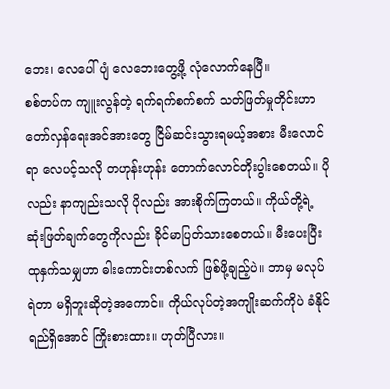ဘေး၊ လေပေါ်ပျံ လေဘေးတွေ့ဖို့ လုံလောက်နေပြီ။
စစ်တပ်က ကျူးလွန်တဲ့ ရက်ရက်စက်စက် သတ်ဖြတ်မှုတိုင်းဟာ တော်လှန်ရေးအင်အားတွေ ငြိမ်ဆင်းသွားရမယ့်အစား မီးလောင်ရာ လေပင့်သလို တဟုန်းဟုန်း တောက်လောင်တိုးပွါးစေတယ်။ ပိုလည်း နာကျည်းသလို ပိုလည်း အားစိုက်ကြတယ်။ ကိုယ်တို့ရဲ့ ဆုံးဖြတ်ချက်တွေကိုလည်း ခိုင်မာပြတ်သားစေတယ်။ မီးပေးပြီး ထုနှက်သမျှဟာ ဓါးကောင်းတစ်လက် ဖြစ်ဖို့ချည့်ပဲ။ ဘာမှ မလုပ်ရဲတာ မရှိဘူးဆိုတဲ့အကောင်။ ကိုယ်လုပ်တဲ့အကျိုးဆက်ကိုပဲ ခံနိုင်ရည်ရှိအောင် ကြိုးစားထား။ ဟုတ်ပြီလား။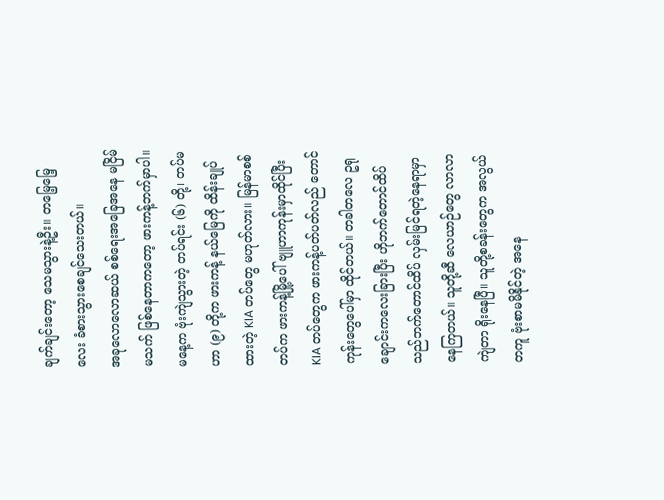ချက်ချင်းတော့ သေမသွားနဲ့ဦး။ တမြေ့မြေ့လေး ခံစားသွားစေချင်သေးတယ်။
အခုလောလောဆယ် စစ်ရေးအခြေအနေ မငြိမ်မသက် ဖြစ်နေတာကတော့ ဖားကန့်ဘက်မှာပါ။ မနေ့က ဗုံးကျဲသွားတဲ့ တပ်ရင်း (၆) တို့၊ တပ်မဟာ (၉) တို့က ဖားကန့် နယ်မြေကို ထိန်းချုပ်ထားတဲ့ KIA တပ်တွေ မဟုတ်လား။ မြန်မာစစ်တပ်က ဖားကန့်မြို့ပေါ် ဗျူဟာကုန်းမှာထိုင်ပြီး KIA တပ်တွေက ဖားကန့်ပတ်ပတ်လည် တောင်ကုန်းတွေပေါ်မှာ ထိုင်တယ်။ တခါတလေ ဥရုချောင်းကလေးခြားပြီး ဟိုဘက်တောင်ထိပ် သည်ဘက်တောင်ထိပ် လှမ်းမြင်ရတဲ့နေရာမှာ နေကြတယ်။ သူတို့ဆီ လေယာဉ်တွေ လာလာကျဲတာ ရိုးနေပြီ။ သူတို့စခန်းတွေက အလွယ်တကူ ဗုံးစာမမိနိုင်တဲ့ အနေ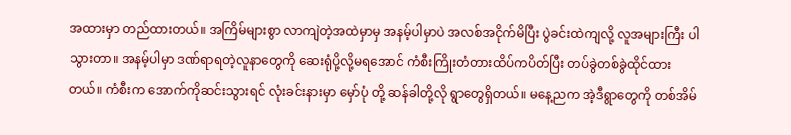အထားမှာ တည်ထားတယ်။ အကြိမ်များစွာ လာကျဲတဲ့အထဲမှာမှ အနမ့်ပါမှာပဲ အလစ်အငိုက်မိပြီး ပွဲခင်းထဲကျလို့ လူအများကြီး ပါသွားတာ။ အနမ့်ပါမှာ ဒဏ်ရာရတဲ့လူနာတွေကို ဆေးရုံပို့လို့မရအောင် ကံစီးကြိုးတံတားထိပ်ကပိတ်ပြီး တပ်ခွဲတစ်ခွဲထိုင်ထားတယ်။ ကံစီးက အောက်ကိုဆင်းသွားရင် လုံးခင်းနားမှာ မှော်ပုံ တို့ ဆန်ခါတို့လို ရွာတွေရှိတယ်။ မနေ့ညက အဲ့ဒီရွာတွေကို တစ်အိမ်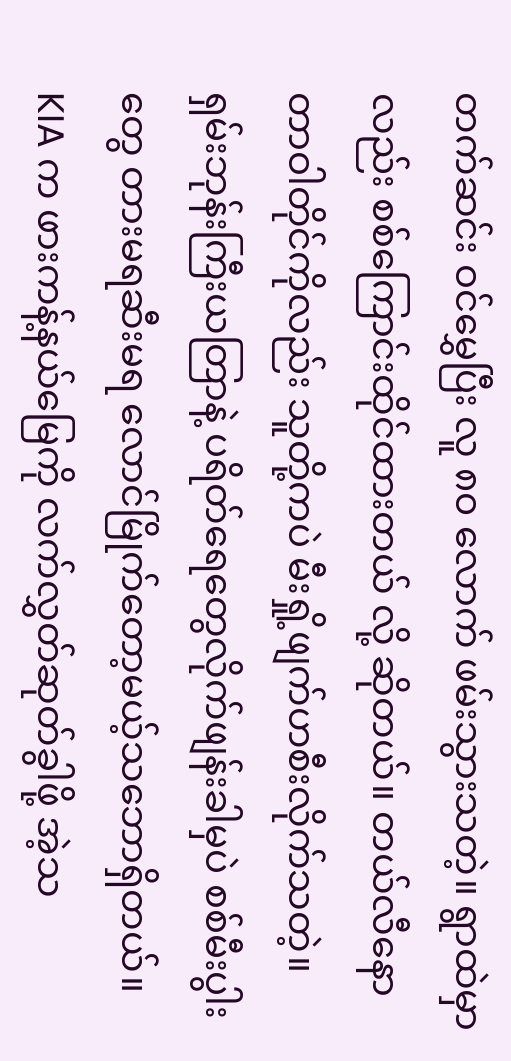တက်ဆင်း ဝင်မွှေပြီး လူ ၈၀ လောက် ဖမ်းသွားသတဲ့။ ရွာထဲမှာလည်း စစ်ကြောင်းထိုင်ထားတယ် လို့ ဆိုတယ်။ တယ်လီနောတာဝါတိုင်ကိုလည်း သူတို့ကပဲ မီးရှို့ဖျက်ဟစီးလိုက်သတဲ့။ ရှမ်းဘုန်းကြီးယတြာနဲ့ ပရိတ်ရေတွေလိုက်ဖျန်းခါမှပဲ စစ်မီးပွါးတွေ တားမရဆီးမရ လောင်မြိုက်တော့မယ့်သဘောရှိတယ်။ KIA က ဖားကန့်နယ်မြေကို လက်လွှတ်ဆုတ်ခွါဖို့ အဲ့သ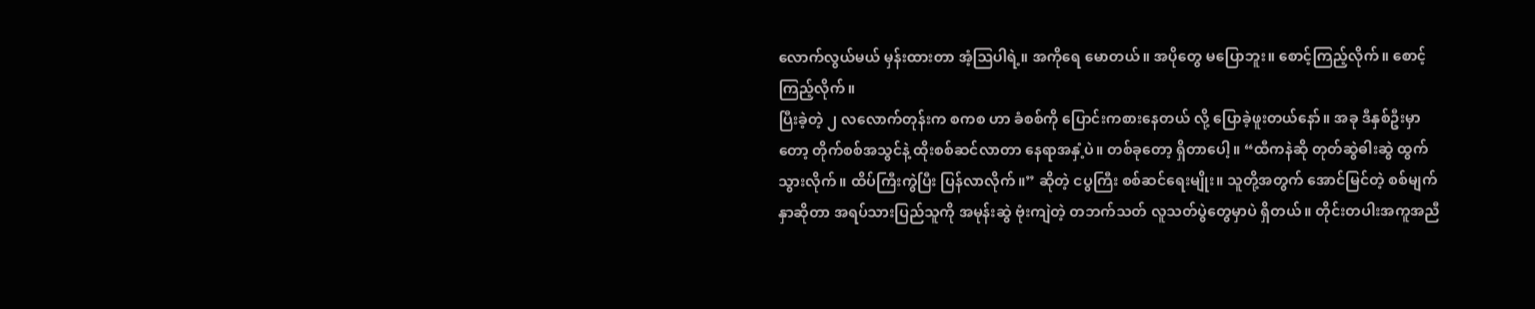လောက်လွယ်မယ် မှန်းထားတာ အံ့ဩပါရဲ့။ အကိုရေ မောတယ်။ အပိုတွေ မပြောဘူး။ စောင့်ကြည့်လိုက်။ စောင့်ကြည့်လိုက်။
ပြီးခဲ့တဲ့ ၂ လလောက်တုန်းက စကစ ဟာ ခံစစ်ကို ပြောင်းကစားနေတယ် လို့ ပြောခဲ့ဖူးတယ်နော်။ အခု ဒီနှစ်ဦးမှာတော့ တိုက်စစ်အသွင်နဲ့ ထိုးစစ်ဆင်လာတာ နေရာအနှံ့ပဲ။ တစ်ခုတော့ ရှိတာပေါ့။ “ထီကနဲဆို တုတ်ဆွဲဓါးဆွဲ ထွက်သွားလိုက်။ ထိပ်ကြီးကွဲပြီး ပြန်လာလိုက်။” ဆိုတဲ့ ငပွကြီး စစ်ဆင်ရေးမျိုး။ သူတို့အတွက် အောင်မြင်တဲ့ စစ်မျက်နှာဆိုတာ အရပ်သားပြည်သူကို အမုန်းဆွဲ ဗုံးကျဲတဲ့ တဘက်သတ် လူသတ်ပွဲတွေမှာပဲ ရှိတယ်။ တိုင်းတပါးအကူအညီ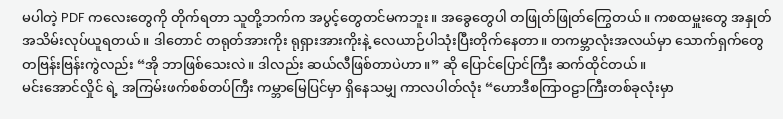မပါတဲ့ PDF ကလေးတွေကို တိုက်ရတာ သူတို့ဘက်က အပွင့်တွေတင်မကဘူး။ အခွေတွေပါ တဖြုတ်ဖြုတ်ကြွေတယ်။ ကစထမှူးတွေ အနှုတ်အသိမ်းလုပ်ယူရတယ်။ ဒါတောင် တရုတ်အားကိုး ရုရှားအားကိုးနဲ့ လေယာဉ်ပါသုံးပြီးတိုက်နေတာ။ တကမ္ဘာလုံးအလယ်မှာ သောက်ရှက်တွေ တဗြန်းဗြန်းကွဲလည်း “အို ဘာဖြစ်သေးလဲ။ ဒါလည်း ဆယ်လီဖြစ်တာပဲဟာ။” ဆို ပြောင်ပြောင်ကြီး ဆက်ထိုင်တယ်။
မင်းအောင်လှိုင် ရဲ့ အကြမ်းဖက်စစ်တပ်ကြီး ကမ္ဘာမြေပြင်မှာ ရှိနေသမျှ ကာလပါတ်လုံး “ဟောဒီစကြာဝဠာကြီးတစ်ခုလုံးမှာ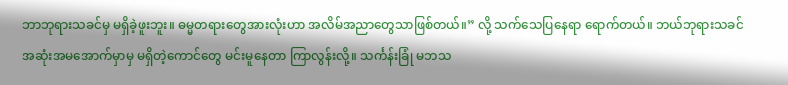ဘာဘုရားသခင်မှ မရှိခဲ့ဖူးဘူး။ ဓမ္မတရားတွေအားလုံးဟာ အလိမ်အညာတွေသာဖြစ်တယ်။” လို့ သက်သေပြနေရာ ရောက်တယ်။ ဘယ်ဘုရားသခင် အဆုံးအမအောက်မှာမှ မရှိတဲ့ကောင်တွေ မင်းမူနေတာ ကြာလွန်းလို့။ သင်္ကန်းခြုံ မဘသ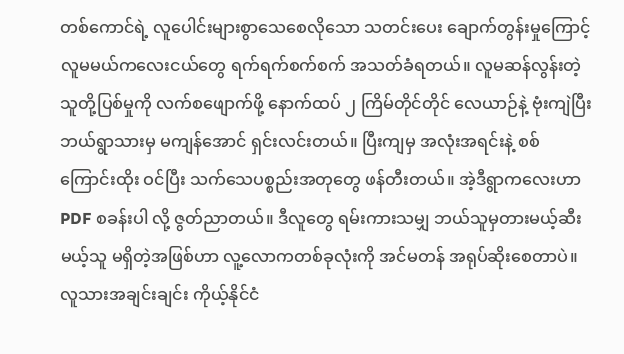တစ်ကောင်ရဲ့ လူပေါင်းများစွာသေစေလိုသော သတင်းပေး ချောက်တွန်းမှုကြောင့် လူမမယ်ကလေးငယ်တွေ ရက်ရက်စက်စက် အသတ်ခံရတယ်။ လူမဆန်လွန်းတဲ့ သူတို့ပြစ်မှုကို လက်စဖျောက်ဖို့ နောက်ထပ် ၂ ကြိမ်တိုင်တိုင် လေယာဉ်နဲ့ ဗုံးကျဲပြီး ဘယ်ရွာသားမှ မကျန်အောင် ရှင်းလင်းတယ်။ ပြီးကျမှ အလုံးအရင်းနဲ့ စစ်ကြောင်းထိုး ဝင်ပြီး သက်သေပစ္စည်းအတုတွေ ဖန်တီးတယ်။ အဲ့ဒီရွာကလေးဟာ PDF စခန်းပါ လို့ ဇွတ်ညာတယ်။ ဒီလူတွေ ရမ်းကားသမျှ ဘယ်သူမှတားမယ့်ဆီးမယ့်သူ မရှိတဲ့အဖြစ်ဟာ လူ့လောကတစ်ခုလုံးကို အင်မတန် အရုပ်ဆိုးစေတာပဲ။ လူသားအချင်းချင်း ကိုယ့်နိုင်ငံ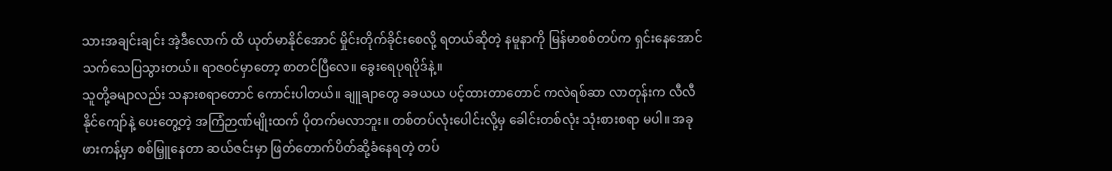သားအချင်းချင်း အဲ့ဒီလောက် ထိ ယုတ်မာနိုင်အောင် မှိုင်းတိုက်ခိုင်းစေလို့ ရတယ်ဆိုတဲ့ နမူနာကို မြန်မာစစ်တပ်က ရှင်းနေအောင် သက်သေပြသွားတယ်။ ရာဇဝင်မှာတော့ စာတင်ပြီလေ။ ခွေးရေပုရပိုဒ်နဲ့။
သူတို့ခမျာလည်း သနားစရာတောင် ကောင်းပါတယ်။ ချူချာတွေ ခခယယ ပင့်ထားတာတောင် ကလဲရစ်ဆာ လာတုန်းက လီလီနိုင်ကျော်နဲ့ ပေးတွေ့တဲ့ အကြံဉာဏ်မျိုးထက် ပိုတက်မလာဘူး။ တစ်တပ်လုံးပေါင်းလို့မှ ခေါင်းတစ်လုံး သုံးစားစရာ မပါ။ အခု ဖားကန့်မှာ စစ်မြှူနေတာ ဆယ်ဇင်းမှာ ဖြတ်တောက်ပိတ်ဆို့ခံနေရတဲ့ တပ်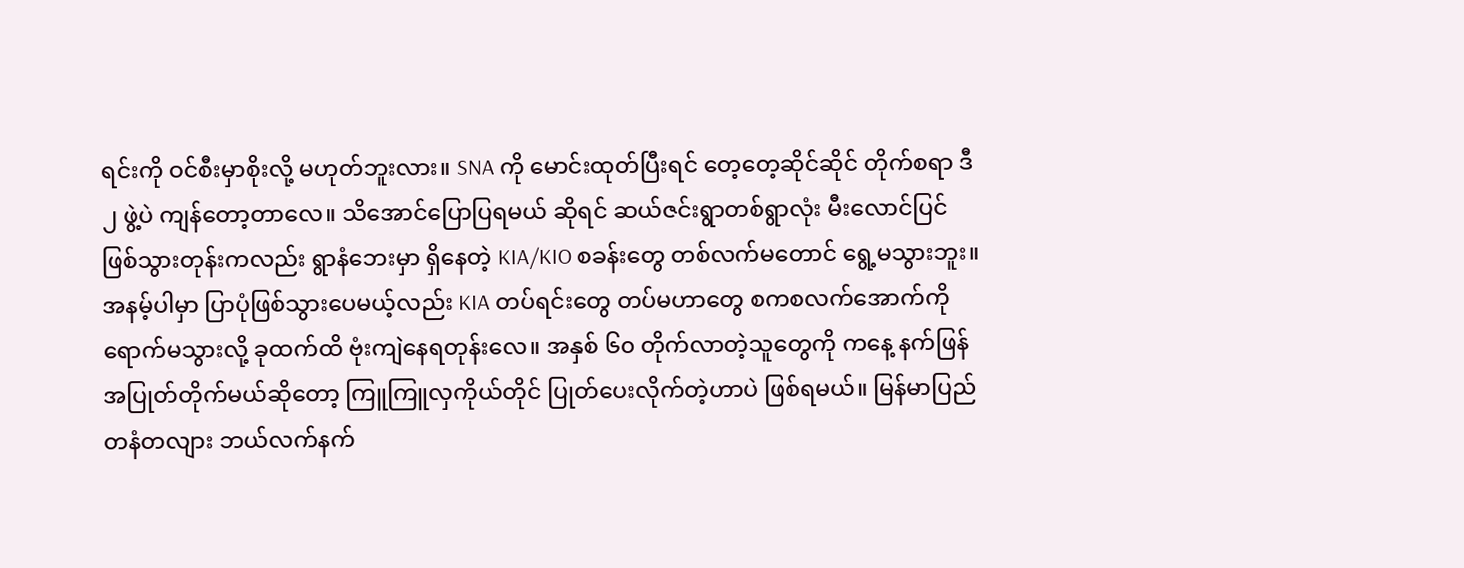ရင်းကို ဝင်စီးမှာစိုးလို့ မဟုတ်ဘူးလား။ SNA ကို မောင်းထုတ်ပြီးရင် တေ့တေ့ဆိုင်ဆိုင် တိုက်စရာ ဒီ ၂ ဖွဲ့ပဲ ကျန်တော့တာလေ။ သိအောင်ပြောပြရမယ် ဆိုရင် ဆယ်ဇင်းရွာတစ်ရွာလုံး မီးလောင်ပြင် ဖြစ်သွားတုန်းကလည်း ရွာနံဘေးမှာ ရှိနေတဲ့ KIA/KIO စခန်းတွေ တစ်လက်မတောင် ရွေ့မသွားဘူး။ အနမ့်ပါမှာ ပြာပုံဖြစ်သွားပေမယ့်လည်း KIA တပ်ရင်းတွေ တပ်မဟာတွေ စကစလက်အောက်ကို ရောက်မသွားလို့ ခုထက်ထိ ဗုံးကျဲနေရတုန်းလေ။ အနှစ် ၆၀ တိုက်လာတဲ့သူတွေကို ကနေ့ နက်ဖြန် အပြုတ်တိုက်မယ်ဆိုတော့ ကြူကြူလှကိုယ်တိုင် ပြုတ်ပေးလိုက်တဲ့ဟာပဲ ဖြစ်ရမယ်။ မြန်မာပြည် တနံတလျား ဘယ်လက်နက်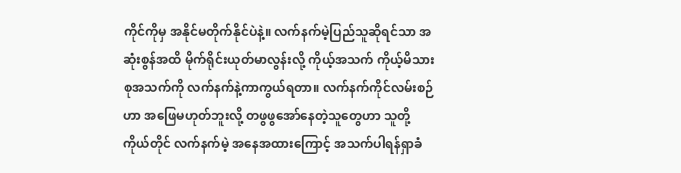ကိုင်ကိုမှ အနိုင်မတိုက်နိုင်ပဲနဲ့။ လက်နက်မဲ့ပြည်သူဆိုရင်သာ အဆုံးစွန်အထိ မိုက်ရိုင်းယုတ်မာလွန်းလို့ ကိုယ့်အသက် ကိုယ့်မိသားစုအသက်ကို လက်နက်နဲ့ကာကွယ်ရတာ။ လက်နက်ကိုင်လမ်းစဉ်ဟာ အဖြေမဟုတ်ဘူးလို့ တဖွဖွအော်နေတဲ့သူတွေဟာ သူတို့ကိုယ်တိုင် လက်နက်မဲ့ အနေအထားကြောင့် အသက်ပါရန်ရှာခံ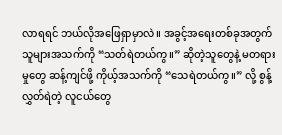လာရရင် ဘယ်လိုအဖြေရှာမှာလဲ။ အခွင့်အရေးတစ်ခုအတွက် သူများအသက်ကို “သတ်ရဲတယ်ကွ။” ဆိုတဲ့သူတွေနဲ့ မတရားမှုတွေ ဆန့်ကျင်ဖို့ ကိုယ့်အသက်ကို “သေရဲတယ်ကွ။” လို့ စွန့်လွှတ်ရဲတဲ့ လူငယ်တွေ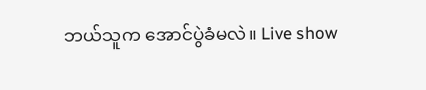ဘယ်သူက အောင်ပွဲခံမလဲ။ Live show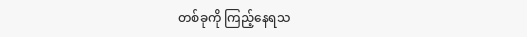တစ်ခုကို ကြည့်နေရသ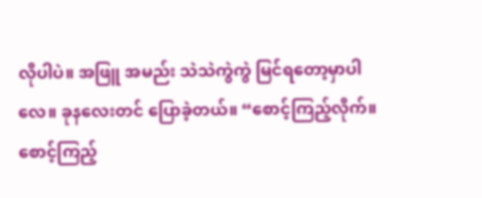လိုပါပဲ။ အဖြူ အမည်း သဲသဲကွဲကွဲ မြင်ရတော့မှာပါလေ။ ခုနလေးတင် ပြောခဲ့တယ်။ “စောင့်ကြည့်လိုက်။ စောင့်ကြည့်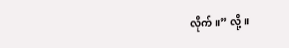လိုက်။” လို့။